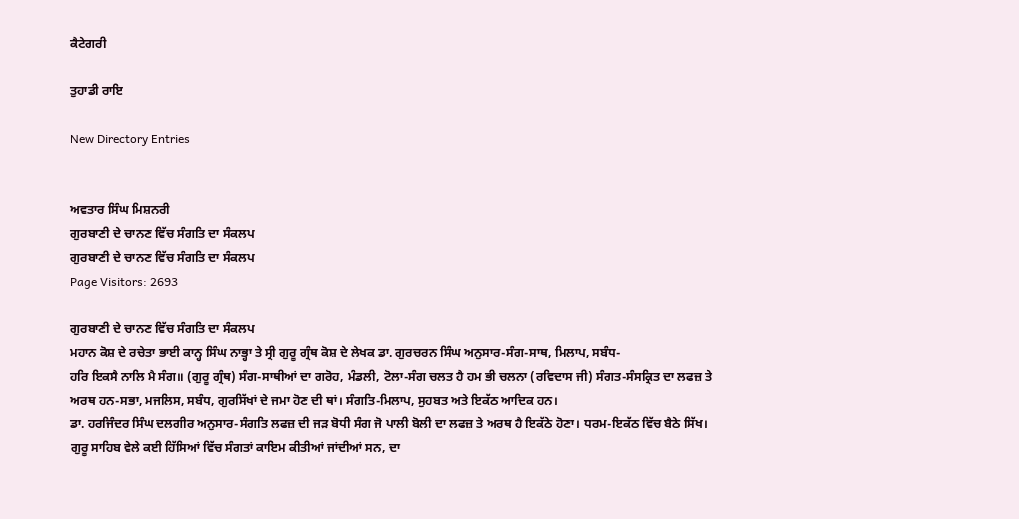ਕੈਟੇਗਰੀ

ਤੁਹਾਡੀ ਰਾਇ

New Directory Entries


ਅਵਤਾਰ ਸਿੰਘ ਮਿਸ਼ਨਰੀ
ਗੁਰਬਾਣੀ ਦੇ ਚਾਨਣ ਵਿੱਚ ਸੰਗਤਿ ਦਾ ਸੰਕਲਪ
ਗੁਰਬਾਣੀ ਦੇ ਚਾਨਣ ਵਿੱਚ ਸੰਗਤਿ ਦਾ ਸੰਕਲਪ
Page Visitors: 2693

ਗੁਰਬਾਣੀ ਦੇ ਚਾਨਣ ਵਿੱਚ ਸੰਗਤਿ ਦਾ ਸੰਕਲਪ
ਮਹਾਨ ਕੋਸ਼ ਦੇ ਰਚੇਤਾ ਭਾਈ ਕਾਨ੍ਹ ਸਿੰਘ ਨਾਭ੍ਹਾ ਤੇ ਸ੍ਰੀ ਗੁਰੂ ਗ੍ਰੰਥ ਕੋਸ਼ ਦੇ ਲੇਖਕ ਡਾ. ਗੁਰਚਰਨ ਸਿੰਘ ਅਨੁਸਾਰ-ਸੰਗ-ਸਾਥ, ਮਿਲਾਪ, ਸਬੰਧ-
ਹਰਿ ਇਕਸੈ ਨਾਲਿ ਮੈ ਸੰਗ॥ (ਗੁਰੂ ਗ੍ਰੰਥ) ਸੰਗ-ਸਾਥੀਆਂ ਦਾ ਗਰੋਹ, ਮੰਡਲੀ, ਟੋਲਾ-ਸੰਗ ਚਲਤ ਹੈ ਹਮ ਭੀ ਚਲਨਾ (ਰਵਿਦਾਸ ਜੀ) ਸੰਗਤ-ਸੰਸਕ੍ਰਿਤ ਦਾ ਲਫਜ਼ ਤੇ ਅਰਥ ਹਨ-ਸਭਾ, ਮਜਲਿਸ, ਸਬੰਧ, ਗੁਰਸਿੱਖਾਂ ਦੇ ਜਮਾ ਹੋਣ ਦੀ ਥਾਂ। ਸੰਗਤਿ-ਮਿਲਾਪ, ਸੁਹਬਤ ਅਤੇ ਇਕੱਠ ਆਦਿਕ ਹਨ।
ਡਾ. ਹਰਜਿੰਦਰ ਸਿੰਘ ਦਲਗੀਰ ਅਨੁਸਾਰ-ਸੰਗਤਿ ਲਫਜ਼ ਦੀ ਜੜ ਬੋਧੀ ਸੰਗ ਜੋ ਪਾਲੀ ਬੋਲੀ ਦਾ ਲਫਜ਼ ਤੇ ਅਰਥ ਹੈ ਇਕੱਠੇ ਹੋਣਾ। ਧਰਮ-ਇਕੱਠ ਵਿੱਚ ਬੈਠੇ ਸਿੱਖ। ਗੁਰੂ ਸਾਹਿਬ ਵੇਲੇ ਕਈ ਹਿੱਸਿਆਂ ਵਿੱਚ ਸੰਗਤਾਂ ਕਾਇਮ ਕੀਤੀਆਂ ਜਾਂਦੀਆਂ ਸਨ, ਦਾ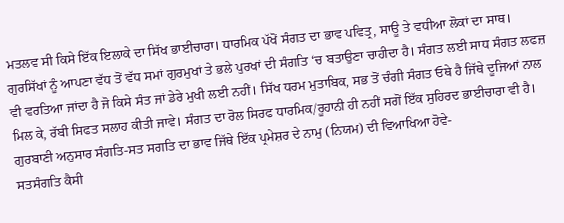ਮਤਲਵ ਸੀ ਕਿਸੇ ਇੱਕ ਇਲਾਕੇ ਦਾ ਸਿੱਖ ਭਾਈਚਾਰਾ। ਧਾਰਮਿਕ ਪੱਖੋਂ ਸੰਗਤ ਦਾ ਭਾਵ ਪਵਿਤ੍ਰ, ਸਾਊ ਤੇ ਵਧੀਆ ਲੋਕਾਂ ਦਾ ਸਾਥ। ਗੁਰਸਿੱਖਾਂ ਨੂੰ ਆਪਣਾ ਵੱਧ ਤੋਂ ਵੱਧ ਸਮਾਂ ਗੁਰਮੁਖਾਂ ਤੇ ਭਲੇ ਪੁਰਖਾਂ ਦੀ ਸੰਗਤਿ ‘ਚ ਬਤਾਉਣਾ ਚਾਹੀਦਾ ਹੈ। ਸੰਗਤ ਲਈ ਸਾਧ ਸੰਗਤ ਲਫਜ਼ ਵੀ ਵਰਤਿਆ ਜਾਂਦਾ ਹੈ ਜੋ ਕਿਸੇ ਸੰਤ ਜਾਂ ਡੇਰੇ ਮੁਖੀ ਲਈ ਨਹੀਂ। ਸਿੱਖ ਧਰਮ ਮੁਤਾਬਿਕ, ਸਭ ਤੋਂ ਚੰਗੀ ਸੰਗਤ ਓਥੇ ਹੈ ਜਿੱਥੇ ਦੂਜਿਆਂ ਨਾਲ ਮਿਲ ਕੇ, ਰੱਬੀ ਸਿਫਤ ਸਲਾਹ ਕੀਤੀ ਜਾਵੇ। ਸੰਗਤ ਦਾ ਰੋਲ ਸਿਰਫ ਧਾਰਮਿਕ/ਰੂਹਾਨੀ ਹੀ ਨਹੀਂ ਸਗੋਂ ਇੱਕ ਸੁਹਿਰਦ ਭਾਈਚਾਰਾ ਵੀ ਹੈ।
ਗੁਰਬਾਣੀ ਅਨੁਸਾਰ ਸੰਗਤਿ-ਸਤ ਸਗਤਿ ਦਾ ਭਾਵ ਜਿੱਥੇ ਇੱਕ ਪ੍ਰਮੇਸ਼ਰ ਦੇ ਨਾਮੁ (ਨਿਯਮ) ਦੀ ਵਿਆਖਿਆ ਹੋਵੇ-
ਸਤਸੰਗਤਿ ਕੈਸੀ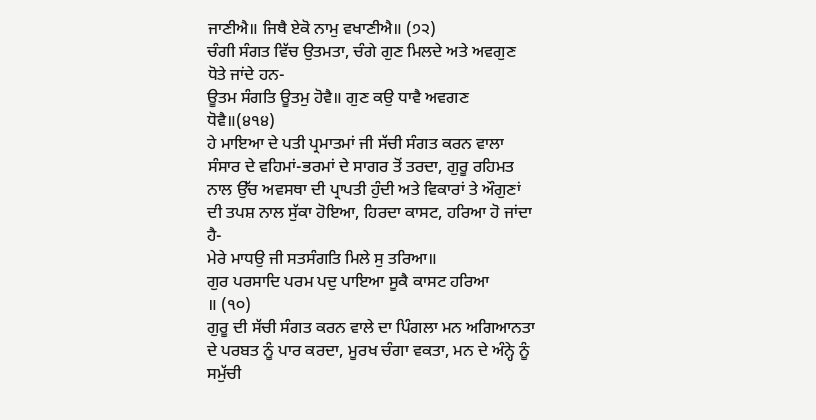ਜਾਣੀਐ॥ ਜਿਥੈ ਏਕੋ ਨਾਮੁ ਵਖਾਣੀਐ॥ (੭੨)
ਚੰਗੀ ਸੰਗਤ ਵਿੱਚ ਉਤਮਤਾ, ਚੰਗੇ ਗੁਣ ਮਿਲਦੇ ਅਤੇ ਅਵਗੁਣ ਧੋਤੇ ਜਾਂਦੇ ਹਨ-
ਊਤਮ ਸੰਗਤਿ ਊਤਮੁ ਹੋਵੈ॥ ਗੁਣ ਕਉ ਧਾਵੈ ਅਵਗਣ ਧੋਵੈ॥(੪੧੪)
ਹੇ ਮਾਇਆ ਦੇ ਪਤੀ ਪ੍ਰਮਾਤਮਾਂ ਜੀ ਸੱਚੀ ਸੰਗਤ ਕਰਨ ਵਾਲਾ ਸੰਸਾਰ ਦੇ ਵਹਿਮਾਂ-ਭਰਮਾਂ ਦੇ ਸਾਗਰ ਤੋਂ ਤਰਦਾ, ਗੁਰੂ ਰਹਿਮਤ ਨਾਲ ਉੱਚ ਅਵਸਥਾ ਦੀ ਪ੍ਰਾਪਤੀ ਹੁੰਦੀ ਅਤੇ ਵਿਕਾਰਾਂ ਤੇ ਔਗੁਣਾਂ ਦੀ ਤਪਸ਼ ਨਾਲ ਸੁੱਕਾ ਹੋਇਆ, ਹਿਰਦਾ ਕਾਸਟ, ਹਰਿਆ ਹੋ ਜਾਂਦਾ ਹੈ-
ਮੇਰੇ ਮਾਧਉ ਜੀ ਸਤਸੰਗਤਿ ਮਿਲੇ ਸੁ ਤਰਿਆ॥
ਗੁਰ ਪਰਸਾਦਿ ਪਰਮ ਪਦੁ ਪਾਇਆ ਸੂਕੈ ਕਾਸਟ ਹਰਿਆ
॥ (੧੦)
ਗੁਰੂ ਦੀ ਸੱਚੀ ਸੰਗਤ ਕਰਨ ਵਾਲੇ ਦਾ ਪਿੰਗਲਾ ਮਨ ਅਗਿਆਨਤਾ ਦੇ ਪਰਬਤ ਨੂੰ ਪਾਰ ਕਰਦਾ, ਮੂਰਖ ਚੰਗਾ ਵਕਤਾ, ਮਨ ਦੇ ਅੰਨ੍ਹੇ ਨੂੰ ਸਮੁੱਚੀ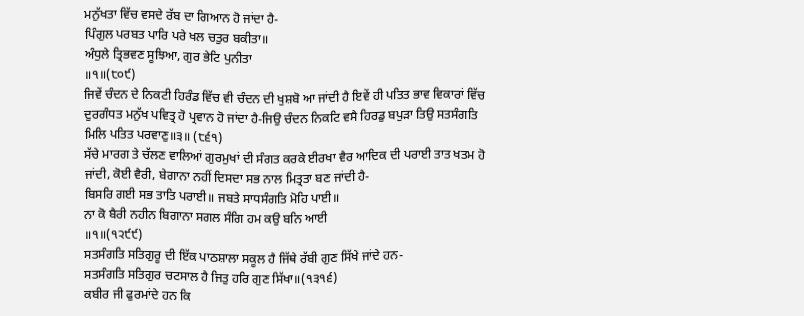ਮਨੁੱਖਤਾ ਵਿੱਚ ਵਸਦੇ ਰੱਬ ਦਾ ਗਿਆਨ ਹੋ ਜਾਂਦਾ ਹੈ-
ਪਿੰਗੁਲ ਪਰਬਤ ਪਾਰਿ ਪਰੇ ਖਲ ਚਤੁਰ ਬਕੀਤਾ॥
ਅੰਧੁਲੇ ਤ੍ਰਿਭਵਣ ਸੂਝਿਆ, ਗੁਰ ਭੇਟਿ ਪੁਨੀਤਾ
॥੧॥(੮੦੯)
ਜਿਵੇਂ ਚੰਦਨ ਦੇ ਨਿਕਟੀ ਹਿਰੰਡ ਵਿੱਚ ਵੀ ਚੰਦਨ ਦੀ ਖੁਸ਼ਬੋ ਆ ਜਾਂਦੀ ਹੈ ਇਵੇਂ ਹੀ ਪਤਿਤ ਭਾਵ ਵਿਕਾਰਾਂ ਵਿੱਚ ਦੁਰਗੰਧਤ ਮਨੁੱਖ ਪਵਿਤ੍ਰ ਹੋ ਪ੍ਰਵਾਨ ਹੋ ਜਾਂਦਾ ਹੈ-ਜਿਉ ਚੰਦਨ ਨਿਕਟਿ ਵਸੈ ਹਿਰਡੁ ਬਪੁੜਾ ਤਿਉ ਸਤਸੰਗਤਿ ਮਿਲਿ ਪਤਿਤ ਪਰਵਾਣੁ॥੩॥ (੮੬੧)
ਸੱਚੇ ਮਾਰਗ ਤੇ ਚੱਲਣ ਵਾਲਿਆਂ ਗੁਰਮੁਖਾਂ ਦੀ ਸੰਗਤ ਕਰਕੇ ਈਰਖਾ ਵੈਰ ਆਦਿਕ ਦੀ ਪਰਾਈ ਤਾਤ ਖਤਮ ਹੋ ਜਾਂਦੀ, ਕੋਈ ਵੈਰੀ, ਬੇਗਾਨਾ ਨਹੀਂ ਦਿਸਦਾ ਸਭ ਨਾਲ ਮਿਤ੍ਰਤਾ ਬਣ ਜਾਂਦੀ ਹੈ-
ਬਿਸਰਿ ਗਈ ਸਭ ਤਾਤਿ ਪਰਾਈ॥ ਜਬਤੇ ਸਾਧਸੰਗਤਿ ਮੋਹਿ ਪਾਈ॥
ਨਾ ਕੋ ਬੈਰੀ ਨਹੀਨ ਬਿਗਾਨਾ ਸਗਲ ਸੰਗਿ ਹਮ ਕਉ ਬਨਿ ਆਈ
॥੧॥(੧੨੯੯)
ਸਤਸੰਗਤਿ ਸਤਿਗੁਰੂ ਦੀ ਇੱਕ ਪਾਠਸ਼ਾਲਾ ਸਕੂਲ ਹੈ ਜਿੱਥੇ ਰੱਬੀ ਗੁਣ ਸਿੱਖੇ ਜਾਂਦੇ ਹਨ-
ਸਤਸੰਗਤਿ ਸਤਿਗੁਰ ਚਟਸਾਲ ਹੈ ਜਿਤੁ ਹਰਿ ਗੁਣ ਸਿੱਖਾ॥(੧੩੧੬)
ਕਬੀਰ ਜੀ ਫੁਰਮਾਂਦੇ ਹਨ ਕਿ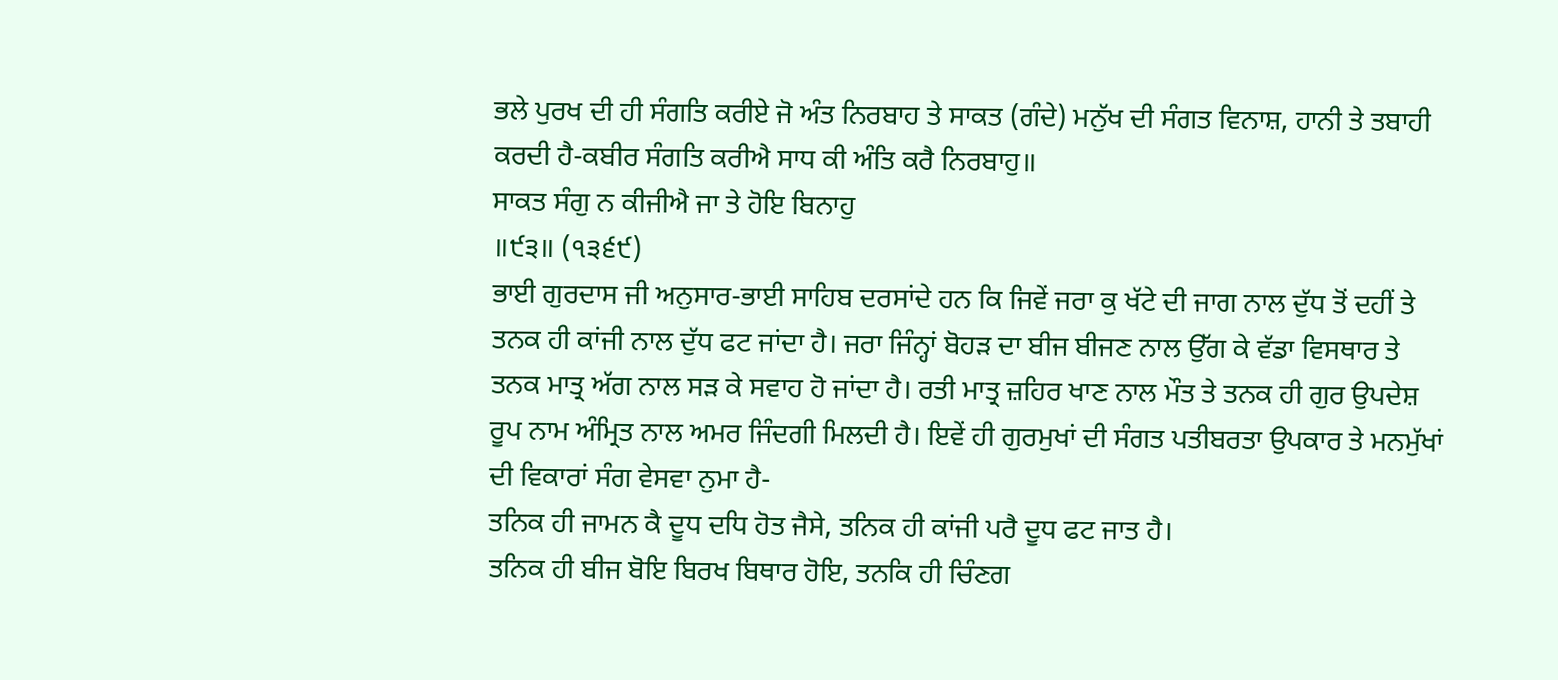ਭਲੇ ਪੁਰਖ ਦੀ ਹੀ ਸੰਗਤਿ ਕਰੀਏ ਜੋ ਅੰਤ ਨਿਰਬਾਹ ਤੇ ਸਾਕਤ (ਗੰਦੇ) ਮਨੁੱਖ ਦੀ ਸੰਗਤ ਵਿਨਾਸ਼, ਹਾਨੀ ਤੇ ਤਬਾਹੀ ਕਰਦੀ ਹੈ-ਕਬੀਰ ਸੰਗਤਿ ਕਰੀਐ ਸਾਧ ਕੀ ਅੰਤਿ ਕਰੈ ਨਿਰਬਾਹੁ॥
ਸਾਕਤ ਸੰਗੁ ਨ ਕੀਜੀਐ ਜਾ ਤੇ ਹੋਇ ਬਿਨਾਹੁ
॥੯੩॥ (੧੩੬੯)
ਭਾਈ ਗੁਰਦਾਸ ਜੀ ਅਨੁਸਾਰ-ਭਾਈ ਸਾਹਿਬ ਦਰਸਾਂਦੇ ਹਨ ਕਿ ਜਿਵੇਂ ਜਰਾ ਕੁ ਖੱਟੇ ਦੀ ਜਾਗ ਨਾਲ ਦੁੱਧ ਤੋਂ ਦਹੀਂ ਤੇ ਤਨਕ ਹੀ ਕਾਂਜੀ ਨਾਲ ਦੁੱਧ ਫਟ ਜਾਂਦਾ ਹੈ। ਜਰਾ ਜਿੰਨ੍ਹਾਂ ਬੋਹੜ ਦਾ ਬੀਜ ਬੀਜਣ ਨਾਲ ਉੱਗ ਕੇ ਵੱਡਾ ਵਿਸਥਾਰ ਤੇ ਤਨਕ ਮਾਤ੍ਰ ਅੱਗ ਨਾਲ ਸੜ ਕੇ ਸਵਾਹ ਹੋ ਜਾਂਦਾ ਹੈ। ਰਤੀ ਮਾਤ੍ਰ ਜ਼ਹਿਰ ਖਾਣ ਨਾਲ ਮੌਤ ਤੇ ਤਨਕ ਹੀ ਗੁਰ ਉਪਦੇਸ਼ ਰੂਪ ਨਾਮ ਅੰਮ੍ਰਿਤ ਨਾਲ ਅਮਰ ਜਿੰਦਗੀ ਮਿਲਦੀ ਹੈ। ਇਵੇਂ ਹੀ ਗੁਰਮੁਖਾਂ ਦੀ ਸੰਗਤ ਪਤੀਬਰਤਾ ਉਪਕਾਰ ਤੇ ਮਨਮੁੱਖਾਂ ਦੀ ਵਿਕਾਰਾਂ ਸੰਗ ਵੇਸਵਾ ਨੁਮਾ ਹੈ-
ਤਨਿਕ ਹੀ ਜਾਮਨ ਕੈ ਦੂਧ ਦਧਿ ਹੋਤ ਜੈਸੇ, ਤਨਿਕ ਹੀ ਕਾਂਜੀ ਪਰੈ ਦੂਧ ਫਟ ਜਾਤ ਹੈ।
ਤਨਿਕ ਹੀ ਬੀਜ ਬੋਇ ਬਿਰਖ ਬਿਥਾਰ ਹੋਇ, ਤਨਕਿ ਹੀ ਚਿੰਣਗ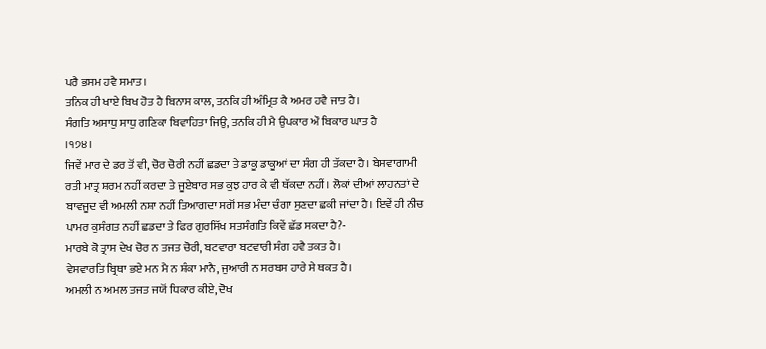ਪਰੈ ਭਸਮ ਹਵੈ ਸਮਾਤ।
ਤਨਿਕ ਹੀ ਖਾਏ ਬਿਖ ਹੋਤ ਹੈ ਬਿਨਾਸ ਕਾਲ, ਤਨਕਿ ਹੀ ਅੰਮ੍ਰਿਤ ਕੈ ਅਮਰ ਹਵੈ ਜਾਤ ਹੈ।
ਸੰਗਤਿ ਅਸਾਧੁ ਸਾਧੁ ਗਣਿਕਾ ਬਿਵਾਹਿਤਾ ਜਿਉ, ਤਨਕਿ ਹੀ ਮੈ ਉਪਕਾਰ ਔ ਬਿਕਾਰ ਘਾਤ ਹੈ
।੧੭੪।
ਜਿਵੇਂ ਮਾਰ ਦੇ ਡਰ ਤੋਂ ਵੀ, ਚੋਰ ਚੋਰੀ ਨਹੀਂ ਛਡਦਾ ਤੇ ਡਾਕੂ ਡਾਕੂਆਂ ਦਾ ਸੰਗ ਹੀ ਤੱਕਦਾ ਹੈ। ਬੇਸਵਾਗਾਮੀ ਰਤੀ ਮਾਤ੍ਰ ਸ਼ਰਮ ਨਹੀਂ ਕਰਦਾ ਤੇ ਜੂਏਬਾਰ ਸਭ ਕੁਝ ਹਾਰ ਕੇ ਵੀ ਥੱਕਦਾ ਨਹੀਂ। ਲੋਕਾਂ ਦੀਆਂ ਲਾਹਨਤਾਂ ਦੇ ਬਾਵਜੂਦ ਵੀ ਅਮਲੀ ਨਸ਼ਾ ਨਹੀਂ ਤਿਆਗਦਾ ਸਗੋਂ ਸਭ ਮੰਦਾ ਚੰਗਾ ਸੁਣਦਾ ਛਕੀ ਜਾਂਦਾ ਹੈ। ਇਵੇਂ ਹੀ ਨੀਚ ਪਾਮਰ ਕੁਸੰਗਤ ਨਹੀਂ ਛਡਦਾ ਤੇ ਫਿਰ ਗੁਰਸਿੱਖ ਸਤਸੰਗਤਿ ਕਿਵੇਂ ਛੱਡ ਸਕਦਾ ਹੈ?-
ਮਾਰਬੇ ਕੋ ਤ੍ਰਾਸ ਦੇਖ ਚੋਰ ਨ ਤਜਤ ਚੋਰੀ, ਬਟਵਾਰਾ ਬਟਵਾਰੀ ਸੰਗ ਹਵੈ ਤਕਤ ਹੈ।
ਵੇਸਵਾਰਤਿ ਬ੍ਰਿਥਾ ਭਏ ਮਨ ਮੈ ਨ ਸ਼ੰਕਾ ਮਾਨੈ, ਜੁਆਰੀ ਨ ਸਰਬਸ ਹਾਰੇ ਸੇ ਥਕਤ ਹੈ।
ਅਮਲੀ ਨ ਅਮਲ ਤਜਤ ਜਯੋਂ ਧਿਕਾਰ ਕੀਏ, ਦੋਖ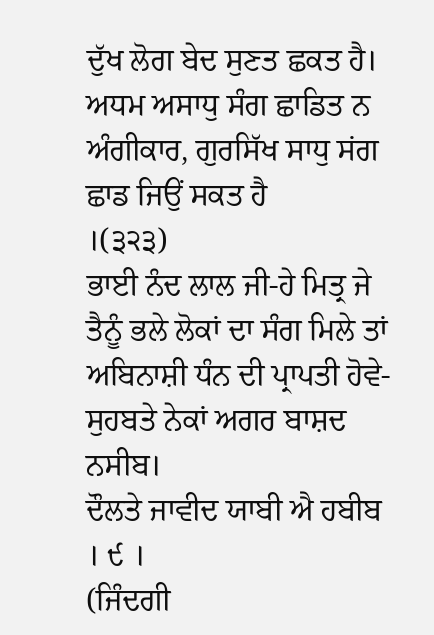ਦੁੱਖ ਲੋਗ ਬੇਦ ਸੁਣਤ ਛਕਤ ਹੈ।
ਅਧਮ ਅਸਾਧੁ ਸੰਗ ਛਾਡਿਤ ਨ ਅੰਗੀਕਾਰ, ਗੁਰਸਿੱਖ ਸਾਧੁ ਸਂਗ ਛਾਡ ਜਿਉਂ ਸਕਤ ਹੈ
।(੩੨੩)
ਭਾਈ ਨੰਦ ਲਾਲ ਜੀ-ਹੇ ਮਿਤ੍ਰ ਜੇ ਤੈਨੂੰ ਭਲੇ ਲੋਕਾਂ ਦਾ ਸੰਗ ਮਿਲੇ ਤਾਂ ਅਬਿਨਾਸ਼ੀ ਧੰਨ ਦੀ ਪ੍ਰਾਪਤੀ ਹੋਵੇ-
ਸੁਹਬਤੇ ਨੇਕਾਂ ਅਗਰ ਬਾਸ਼ਦ ਨਸੀਬ।
ਦੌਲਤੇ ਜਾਵੀਦ ਯਾਬੀ ਐ ਹਬੀਬ
। ੯ ।
(ਜਿੰਦਗੀ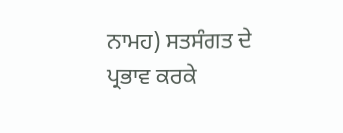ਨਾਮਹ) ਸਤਸੰਗਤ ਦੇ ਪ੍ਰਭਾਵ ਕਰਕੇ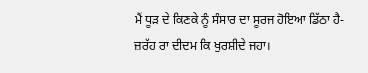ਮੈਂ ਧੂੜ ਦੇ ਕਿਣਕੇ ਨੂੰ ਸੰਸਾਰ ਦਾ ਸੂਰਜ ਹੋਇਆ ਡਿੱਠਾ ਹੈ-
ਜ਼ਰੱਹ ਰਾ ਦੀਦਮ ਕਿ ਖੁਰਸ਼ੀਦੇ ਜਹਾ।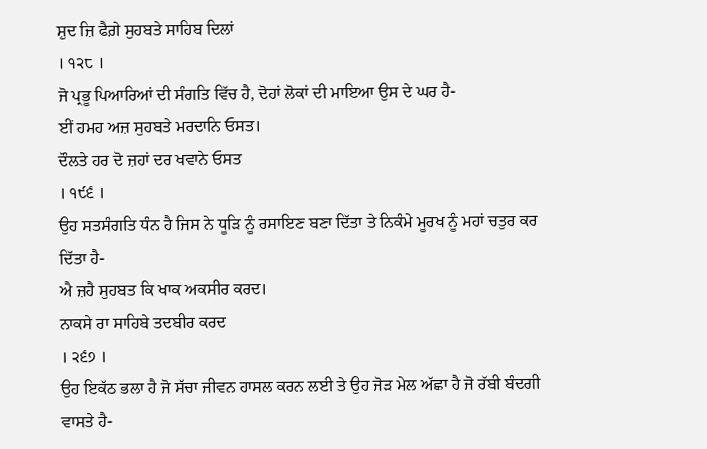ਸ਼ੁਦ ਜ਼ਿ ਫੈਗ਼ੇ ਸੁਹਬਤੇ ਸਾਹਿਬ ਦਿਲਾਂ
। ੧੨੮ ।
ਜੋ ਪ੍ਰਭੂ ਪਿਆਰਿਆਂ ਦੀ ਸੰਗਤਿ ਵਿੱਚ ਹੈ, ਦੋਹਾਂ ਲੋਕਾਂ ਦੀ ਮਾਇਆ ਉਸ ਦੇ ਘਰ ਹੈ-
ਈਂ ਹਮਹ ਅਜ਼ ਸੁਹਬਤੇ ਮਰਦਾਨਿ ਓਸਤ।
ਦੌਲਤੇ ਹਰ ਦੋ ਜ਼ਹਾਂ ਦਰ ਖਵਾਨੇ ਓਸਤ
। ੧੯੬ ।
ਉਹ ਸਤਸੰਗਤਿ ਧੰਨ ਹੈ ਜਿਸ ਨੇ ਧੂੜਿ ਨੂੰ ਰਸਾਇਣ ਬਣਾ ਦਿੱਤਾ ਤੇ ਨਿਕੰਮੇ ਮੂਰਖ ਨੂੰ ਮਹਾਂ ਚਤੁਰ ਕਰ ਦਿੱਤਾ ਹੈ-
ਐ ਜ਼ਹੈ ਸੁਹਬਤ ਕਿ ਖਾਕ ਅਕਸੀਰ ਕਰਦ।
ਨਾਕਸੇ ਰਾ ਸਾਹਿਬੇ ਤਦਬੀਰ ਕਰਦ
। ੨੬੭ ।
ਉਹ ਇਕੱਠ ਭਲਾ ਹੈ ਜੋ ਸੱਚਾ ਜੀਵਨ ਹਾਸਲ ਕਰਨ ਲਈ ਤੇ ਉਹ ਜੋੜ ਮੇਲ ਅੱਛਾ ਹੈ ਜੋ ਰੱਬੀ ਬੰਦਗੀ ਵਾਸਤੇ ਹੈ-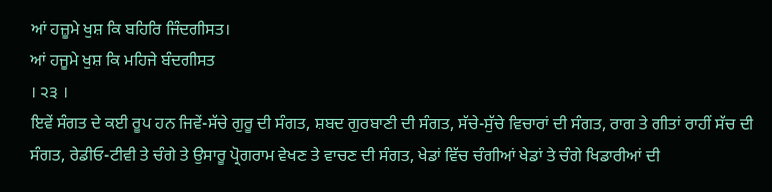ਆਂ ਹਜ਼ੂਮੇ ਖੁਸ਼ ਕਿ ਬਹਿਰਿ ਜਿੰਦਗੀਸਤ।
ਆਂ ਹਜੂਮੇ ਖੁਸ਼ ਕਿ ਮਹਿਜੇ ਬੰਦਗੀਸਤ
। ੨੩ ।
ਇਵੇਂ ਸੰਗਤ ਦੇ ਕਈ ਰੂਪ ਹਨ ਜਿਵੇਂ-ਸੱਚੇ ਗੁਰੂ ਦੀ ਸੰਗਤ, ਸ਼ਬਦ ਗੁਰਬਾਣੀ ਦੀ ਸੰਗਤ, ਸੱਚੇ-ਸੁੱਚੇ ਵਿਚਾਰਾਂ ਦੀ ਸੰਗਤ, ਰਾਗ ਤੇ ਗੀਤਾਂ ਰਾਹੀਂ ਸੱਚ ਦੀ ਸੰਗਤ, ਰੇਡੀਓ-ਟੀਵੀ ਤੇ ਚੰਗੇ ਤੇ ਉਸਾਰੂ ਪ੍ਰੋਗਰਾਮ ਵੇਖਣ ਤੇ ਵਾਚਣ ਦੀ ਸੰਗਤ, ਖੇਡਾਂ ਵਿੱਚ ਚੰਗੀਆਂ ਖੇਡਾਂ ਤੇ ਚੰਗੇ ਖਿਡਾਰੀਆਂ ਦੀ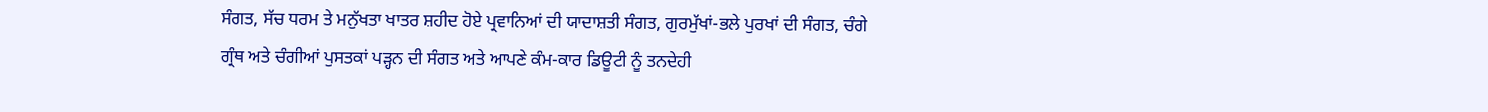ਸੰਗਤ, ਸੱਚ ਧਰਮ ਤੇ ਮਨੁੱਖਤਾ ਖਾਤਰ ਸ਼ਹੀਦ ਹੋਏ ਪ੍ਰਵਾਨਿਆਂ ਦੀ ਯਾਦਾਸ਼ਤੀ ਸੰਗਤ, ਗੁਰਮੁੱਖਾਂ-ਭਲੇ ਪੁਰਖਾਂ ਦੀ ਸੰਗਤ, ਚੰਗੇ ਗ੍ਰੰਥ ਅਤੇ ਚੰਗੀਆਂ ਪੁਸਤਕਾਂ ਪੜ੍ਹਨ ਦੀ ਸੰਗਤ ਅਤੇ ਆਪਣੇ ਕੰਮ-ਕਾਰ ਡਿਊਟੀ ਨੂੰ ਤਨਦੇਹੀ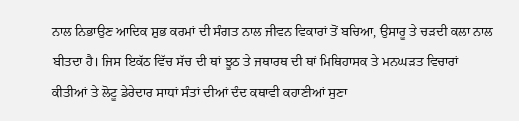ਨਾਲ ਨਿਭਾਉਣ ਆਦਿਕ ਸ਼ੁਭ ਕਰਮਾਂ ਦੀ ਸੰਗਤ ਨਾਲ ਜੀਵਨ ਵਿਕਾਰਾਂ ਤੋਂ ਬਚਿਆ, ਉਸਾਰੂ ਤੇ ਚੜਦੀ ਕਲਾ ਨਾਲ ਬੀਤਦਾ ਹੈ। ਜਿਸ ਇਕੱਠ ਵਿੱਚ ਸੱਚ ਦੀ ਥਾਂ ਝੂਠ ਤੇ ਜਥਾਰਥ ਦੀ ਥਾਂ ਮਿਥਿਹਾਸਕ ਤੇ ਮਨਘੜਤ ਵਿਚਾਰਾਂ ਕੀਤੀਆਂ ਤੇ ਲੋਟੂ ਡੇਰੇਦਾਰ ਸਾਧਾਂ ਸੰਤਾਂ ਦੀਆਂ ਦੰਦ ਕਥਾਵੀ ਕਹਾਣੀਆਂ ਸੁਣਾ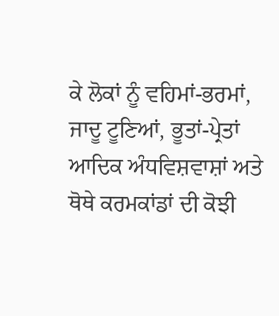ਕੇ ਲੋਕਾਂ ਨੂੰ ਵਹਿਮਾਂ-ਭਰਮਾਂ, ਜਾਦੂ ਟੂਣਿਆਂ, ਭੂਤਾਂ-ਪ੍ਰੇਤਾਂ ਆਦਿਕ ਅੰਧਵਿਸ਼ਵਾਸ਼ਾਂ ਅਤੇ ਥੋਥੇ ਕਰਮਕਾਂਡਾਂ ਦੀ ਕੋਝੀ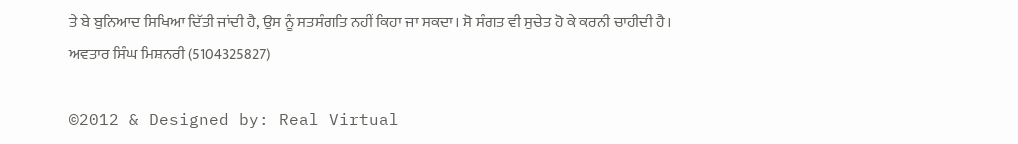ਤੇ ਬੇ ਬੁਨਿਆਦ ਸਿਖਿਆ ਦਿੱਤੀ ਜਾਂਦੀ ਹੈ, ਉਸ ਨੂੰ ਸਤਸੰਗਤਿ ਨਹੀਂ ਕਿਹਾ ਜਾ ਸਕਦਾ। ਸੋ ਸੰਗਤ ਵੀ ਸੁਚੇਤ ਹੋ ਕੇ ਕਰਨੀ ਚਾਹੀਦੀ ਹੈ।
ਅਵਤਾਰ ਸਿੰਘ ਮਿਸ਼ਨਰੀ (5104325827)

©2012 & Designed by: Real Virtual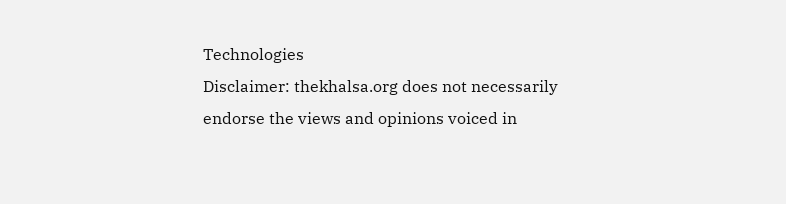Technologies
Disclaimer: thekhalsa.org does not necessarily endorse the views and opinions voiced in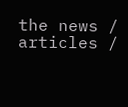the news / articles /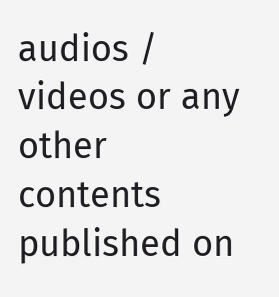audios / videos or any other contents published on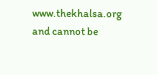www.thekhalsa.org and cannot be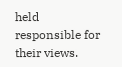held responsible for their views.